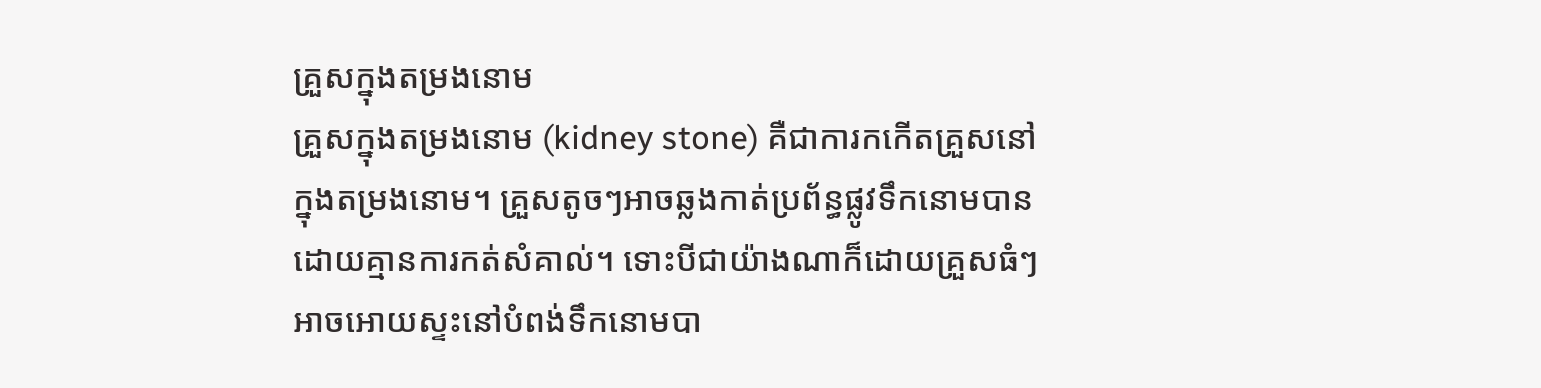គ្រួសក្នុងតម្រងនោម
គ្រួសក្នុងតម្រងនោម (kidney stone) គឺជាការកកើតគ្រួសនៅក្នុងតម្រងនោម។ គ្រួសតូចៗអាចឆ្លងកាត់ប្រព័ន្ធផ្លូវទឹកនោមបានដោយគ្មានការកត់សំគាល់។ ទោះបីជាយ៉ាងណាក៏ដោយគ្រួសធំៗអាចអោយស្ទះនៅបំពង់ទឹកនោមបា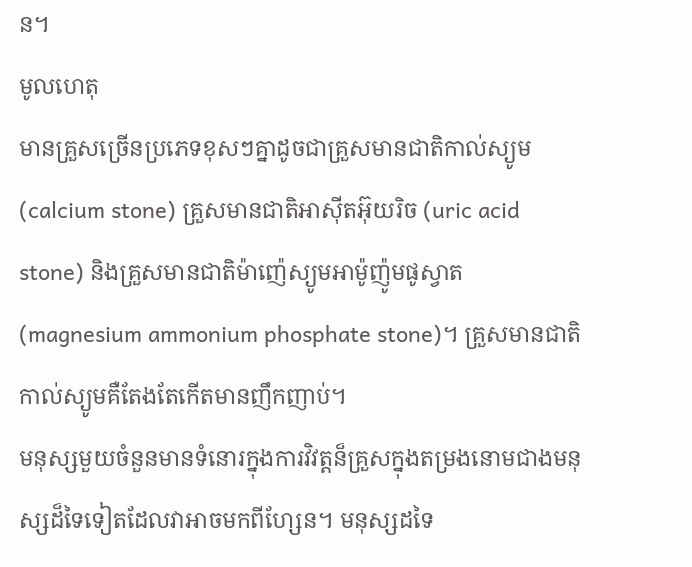ន។
មូលហេតុ
មានគ្រួសច្រើនប្រភេទខុសៗគ្នាដូចជាគ្រួសមានជាតិកាល់ស្យូម (calcium stone) គ្រួសមានជាតិអាស៊ីតអ៊ុយរិច (uric acid stone) និងគ្រួសមានជាតិម៉ាញ៉េស្យូមអាម៉ូញ៉ូមផូស្វាត (magnesium ammonium phosphate stone)។ គ្រួសមានជាតិកាល់ស្យូមគឺតែងតែកើតមានញឹកញាប់។
មនុស្សមួយចំនួនមានទំនោរក្នុងការវិវត្តន៏គ្រួសក្នុងតម្រងនោមជាងមនុស្សដ៏ទៃទៀតដែលវាអាចមកពីហ្សែន។ មនុស្សដទៃ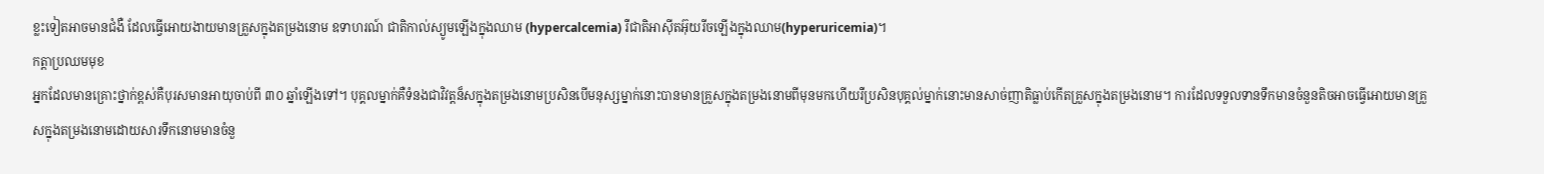ខ្លះទៀតអាចមានជំងឺ ដែលធ្វើអោយងាយមានគ្រួសក្នុងតម្រងនោម ឧទាហរណ៍ ជាតិកាល់ស្យូមឡើងក្នុងឈាម (hypercalcemia) រឺជាតិអាស៊ីតអ៊ុយរីចឡើងក្នុងឈាម(hyperuricemia)។
កត្តាប្រឈមមុខ
អ្នកដែលមានគ្រោះថ្នាក់ខ្ពស់គឺបុរសមានអាយុចាប់ពី ៣០ ឆ្នាំឡើងទៅ។ បុគ្គលម្នាក់គឺទំនងជាវិវត្ដន៏សក្នុងតម្រងនោមប្រសិនបើមនុស្សម្នាក់នោះបានមានគ្រួសក្នុងតម្រងនោមពីមុនមកហើយរឺប្រសិនបុគ្គល់ម្នាក់នោះមានសាច់ញាតិធ្លាប់កើតគ្រួសក្នុងតម្រងនោម។ ការដែលទទួលទានទឹកមានចំនួនតិចអាចធ្វើអោយមានគ្រួសក្នុងតម្រងនោមដោយសារទឹកនោមមានចំនួ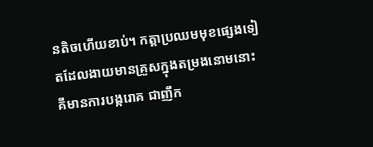នតិចហើយខាប់។ កត្តាប្រឈមមុខផ្សេងទៀតដែលងាយមានគ្រួសក្នុងតម្រងនោមនោះគឹមានការបង្ករោគ ជាញឹក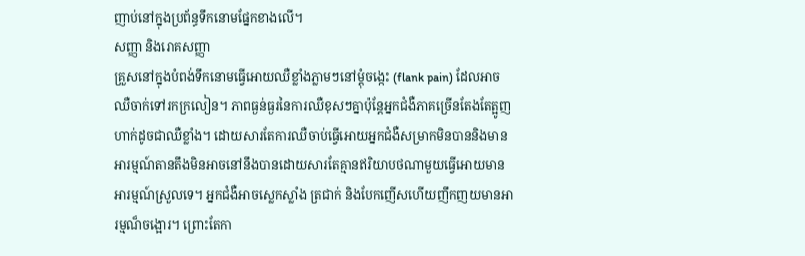ញាប់នៅក្នុងប្រព័ន្ធទឹកនោមផ្នែកខាងលើ។
សញ្ញា និងរោគសញ្ញា
គ្រួសនៅក្នុងបំពង់ទឹកនោមធ្វើអោយឈឺខ្លាំងភ្លាមៗនៅម្តុំចង្កេះ (flank pain) ដែលអាចឈឺចាក់ទៅរកក្រលៀន។ ភាពធ្ងន់ធ្ងរនៃការឈឺខុសៗគ្នាប៉ុនែ្តអ្នកជំងឺភាគច្រើនតែងតែត្អូញហាក់ដូចជាឈឺខ្លាំង។ ដោយសារតែការឈឺចាប់ធ្វើអោយអ្នកជំងឺសម្រាកមិនបាននិងមានអារម្មណ៍តានតឹងមិនអាចនៅនឹងបានដោយសារតែគ្មានឥរិយាបថណាមួយធ្វើអោយមានអារម្មណ៍ស្រួលទេ។ អ្នកជំងឺអាចស្លេកស្លាំង ត្រជាក់ និងបែកញើសហើយញឹកញយមានអារម្មណ៏ចង្អោរ។ ព្រោះតែកា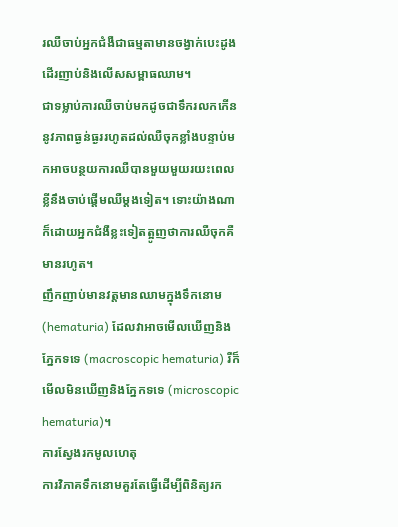រឈឺចាប់អ្នកជំងឺជាធម្មតាមានចង្វាក់បេះដូងដើរញាប់និងលើសសម្ពាធឈាម។
ជាទម្លាប់ការឈឺចាប់មកដូចជាទឹករលកកើននូវភាពធ្ងន់ធ្ងររហូតដល់ឈឺចុកខ្លាំងបន្ទាប់មកអាចបន្ថយការឈឺបានមួយមួយរយះពេលខ្លីនឹងចាប់ផ្តើមឈឺម្តងទៀត។ ទោះយ៉ាងណាក៏ដោយអ្នកជំងឺខ្លះទៀតត្អូញថាការឈឺចុកគឺមានរហូត។
ញឹកញាប់មានវត្តមានឈាមក្នុងទឹកនោម (hematuria) ដែលវាអាចមើលឃើញនិងភ្នែកទទេ (macroscopic hematuria) រឺក៏មើលមិនឃើញនិងភ្នែកទទេ (microscopic hematuria)។
ការស្វែងរកមូលហេតុ
ការវិភាគទឹកនោមគួរតែធ្វើដើម្បីពិនិត្យរក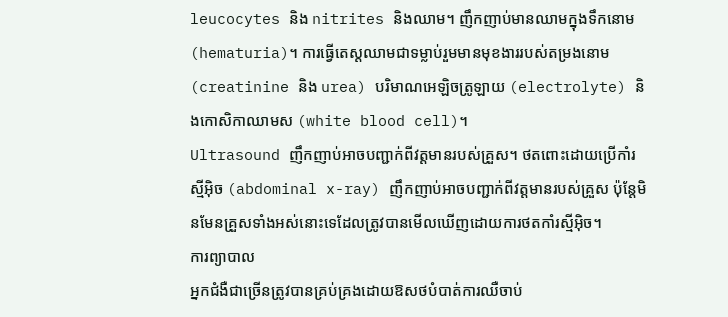leucocytes និង nitrites និងឈាម។ ញឹកញាប់មានឈាមក្នុងទឹកនោម (hematuria)។ ការធ្វើតេស្តឈាមជាទម្លាប់រួមមានមុខងាររបស់តម្រងនោម (creatinine និង urea) បរិមាណអេឡិចត្រូឡាយ (electrolyte) និងកោសិកាឈាមស (white blood cell)។
Ultrasound ញឹកញាប់អាចបញ្ជាក់ពីវត្តមានរបស់គ្រួស។ ថតពោះដោយប្រើកាំរស្មីអ៊ិច (abdominal x-ray) ញឹកញាប់អាចបញ្ជាក់ពីវត្តមានរបស់គ្រួស ប៉ុន្តែមិនមែនគ្រួសទាំងអស់នោះទេដែលត្រូវបានមើលឃើញដោយការថតកាំរស្មីអ៊ិច។
ការព្យាបាល
អ្នកជំងឺជាច្រើនត្រូវបានគ្រប់គ្រងដោយឱសថបំបាត់ការឈឺចាប់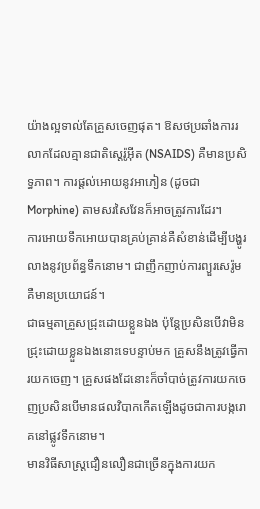យ៉ាងល្អទាល់តែគ្រួសចេញផុត។ ឱសថប្រឆាំងការរលាកដែលគ្មានជាតិស្តេរ៉ូអ៊ីត (NSAIDS) គឺមានប្រសិទ្ធភាព។ ការផ្តល់អោយនូវអាភៀន (ដូចជា Morphine) តាមសរសៃវែនក៏អាចត្រូវការដែរ។
ការអោយទឹកអោយបានគ្រប់គ្រាន់គឺសំខាន់ដើម្បីបង្ហូរលាងនូវប្រព័ន្ធទឹកនោម។ ជាញឹកញាប់ការព្យួរសេរ៉ូមគឺមានប្រយោជន៍។
ជាធម្មតាគ្រួសជ្រុះដោយខ្លួនឯង ប៉ុន្តែប្រសិនបើវាមិនជ្រុះដោយខ្លួនឯងនោះទេបន្ទាប់មក គ្រួសនឹងត្រូវធ្វើការយកចេញ។ គ្រួសផងដែនោះក៏ចាំបាច់ត្រូវការយកចេញប្រសិនបើមានផលវិបាកកើតឡើងដូចជាការបង្ករោគនៅផ្លូវទឹកនោម។
មានវិធីសាស្រ្តជឿនលឿនជាច្រើនក្នុងការយក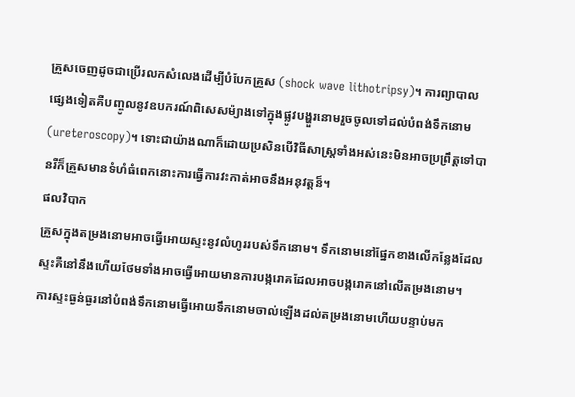គ្រួសចេញដូចជាប្រើរលកសំលេងដើម្បីបំបែកគ្រួស (shock wave lithotripsy)។ ការព្យាបាលផ្សេងទៀតគឺបញ្ចូលនូវឧបករណ៍ពិសេសម៉្យាងទៅក្នុងផ្លូវបង្ហួរនោមរួចចូលទៅដល់បំពង់ទឹកនោម (ureteroscopy)។ ទោះជាយ៉ាងណាក៏ដោយប្រសិនបើវិធីសាស្រ្តទាំងអស់នេះមិនអាចប្រព្រឹត្តទៅបានរឺក៏គ្រួសមានទំហំធំពេកនោះការធ្វើការវះកាត់អាចនឹងអនុវត្តន៏។
ផលវិបាក
គ្រួសក្នុងតម្រងនោមអាចធ្វើអោយស្ទះនូវលំហូររបស់ទឹកនោម។ ទឹកនោមនៅផ្នែកខាងលើកន្លែងដែលស្ទះគឺនៅនឹងហើយថែមទាំងអាចធ្វើអោយមានការបង្ករោគដែលអាចបង្ករោគនៅលើតម្រងនោម។
ការស្ទះធ្ងន់ធ្ងរនៅបំពង់ទឹកនោមធ្វើអោយទឹកនោមចាល់ឡើងដល់តម្រងនោមហើយបន្ទាប់មក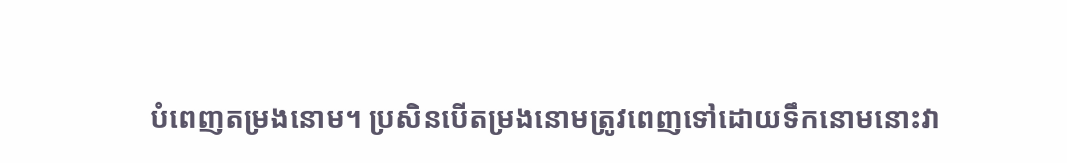បំពេញតម្រងនោម។ ប្រសិនបើតម្រងនោមត្រូវពេញទៅដោយទឹកនោមនោះវា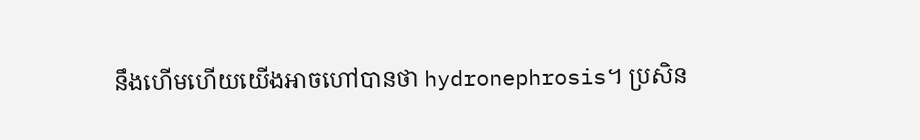នឹងហើមហើយយើងអាចហៅបានថា hydronephrosis។ ប្រសិន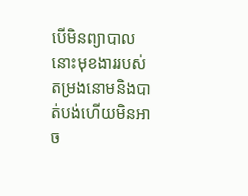បើមិនព្យាបាលនោះមុខងាររបស់តម្រងនោមនិងបាត់បង់ហើយមិនអាច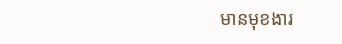មានមុខងារ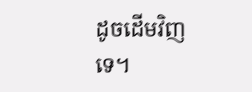ដូចដើមវិញទេ។